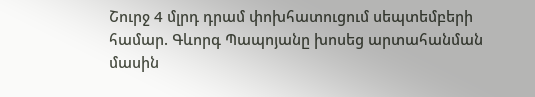Շուրջ 4 մլրդ դրամ փոխհատուցում սեպտեմբերի համար. Գևորգ Պապոյանը խոսեց արտահանման մասին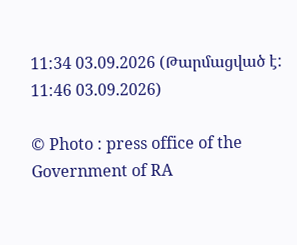11:34 03.09.2026 (Թարմացված է: 11:46 03.09.2026)

© Photo : press office of the Government of RA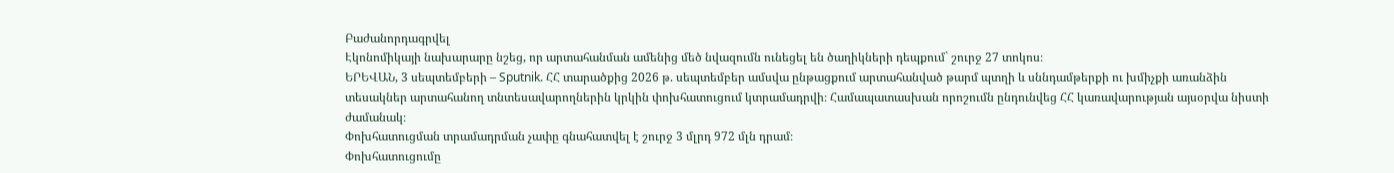Բաժանորդագրվել
Էկոնոմիկայի նախարարը նշեց, որ արտահանման ամենից մեծ նվազումն ունեցել են ծաղիկների դեպքում` շուրջ 27 տոկոս։
ԵՐԵՎԱՆ, 3 սեպտեմբերի – Sputnik. ՀՀ տարածքից 2026 թ. սեպտեմբեր ամսվա ընթացքում արտահանված թարմ պտղի և սննդամթերքի ու խմիչքի առանձին տեսակներ արտահանող տնտեսավարողներին կրկին փոխհատուցում կտրամադրվի։ Համապատասխան որոշումն ընդունվեց ՀՀ կառավարության այսօրվա նիստի ժամանակ։
Փոխհատուցման տրամադրման չափը գնահատվել է շուրջ 3 մլրդ 972 մլն դրամ։
Փոխհատուցումը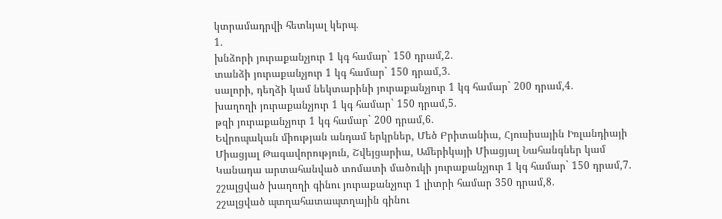կտրամադրվի հետևյալ կերպ.
1.
խնձորի յուրաքանչյուր 1 կգ համար` 150 դրամ,2.
տանձի յուրաքանչյուր 1 կգ համար` 150 դրամ,3.
սալորի, դեղձի կամ նեկտարինի յուրաքանչյուր 1 կգ համար` 200 դրամ,4.
խաղողի յուրաքանչյուր 1 կգ համար` 150 դրամ,5.
թզի յուրաքանչյուր 1 կգ համար` 200 դրամ,6.
Եվրոպական միության անդամ երկրներ, Մեծ Բրիտանիա, Հյուսիսային Իռլանդիայի Միացյալ Թագավորություն, Շվեյցարիա, Ամերիկայի Միացյալ Նահանգներ կամ Կանադա արտահանված տոմատի մածուկի յուրաքանչյուր 1 կգ համար` 150 դրամ,7.
շշալցված խաղողի գինու յուրաքանչյուր 1 լիտրի համար 350 դրամ,8.
շշալցված պտղահատապտղային գինու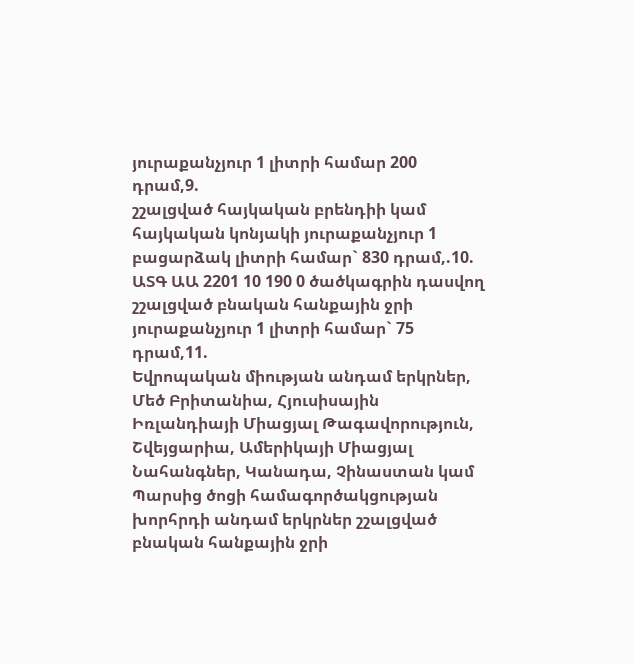յուրաքանչյուր 1 լիտրի համար 200 դրամ,9.
շշալցված հայկական բրենդիի կամ հայկական կոնյակի յուրաքանչյուր 1 բացարձակ լիտրի համար` 830 դրամ,.10.
ԱՏԳ ԱԱ 2201 10 190 0 ծածկագրին դասվող շշալցված բնական հանքային ջրի յուրաքանչյուր 1 լիտրի համար` 75 դրամ,11.
Եվրոպական միության անդամ երկրներ, Մեծ Բրիտանիա, Հյուսիսային Իռլանդիայի Միացյալ Թագավորություն, Շվեյցարիա, Ամերիկայի Միացյալ Նահանգներ, Կանադա, Չինաստան կամ Պարսից ծոցի համագործակցության խորհրդի անդամ երկրներ շշալցված բնական հանքային ջրի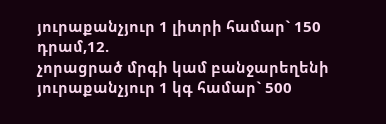յուրաքանչյուր 1 լիտրի համար` 150 դրամ,12.
չորացրած մրգի կամ բանջարեղենի յուրաքանչյուր 1 կգ համար` 500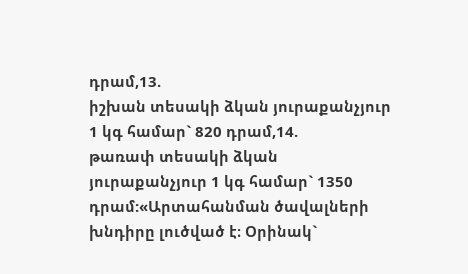դրամ,13.
իշխան տեսակի ձկան յուրաքանչյուր 1 կգ համար` 820 դրամ,14.
թառափ տեսակի ձկան յուրաքանչյուր 1 կգ համար` 1350 դրամ:«Արտահանման ծավալների խնդիրը լուծված է։ Օրինակ`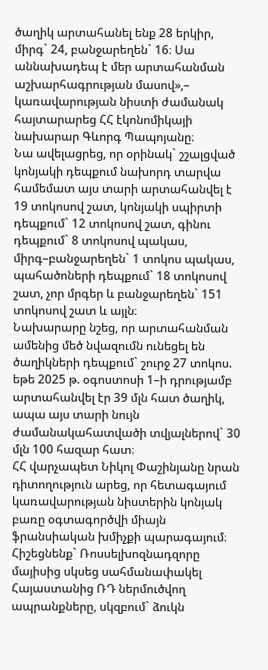ծաղիկ արտահանել ենք 28 երկիր, միրգ` 24, բանջարեղեն` 16։ Սա աննախադեպ է մեր արտահանման աշխարհագրության մասով»,– կառավարության նիստի ժամանակ հայտարարեց ՀՀ էկոնոմիկայի նախարար Գևորգ Պապոյանը։
Նա ավելացրեց, որ օրինակ` շշալցված կոնյակի դեպքում նախորդ տարվա համեմատ այս տարի արտահանվել է 19 տոկոսով շատ, կոնյակի սպիրտի դեպքում` 12 տոկոսով շատ, գինու դեպքում` 8 տոկոսով պակաս, միրգ–բանջարեղեն` 1 տոկոս պակաս, պահածոների դեպքում` 18 տոկոսով շատ, չոր մրգեր և բանջարեղեն` 151 տոկոսով շատ և այլն։
Նախարարը նշեց, որ արտահանման ամենից մեծ նվազումն ունեցել են ծաղիկների դեպքում` շուրջ 27 տոկոս. եթե 2025 թ. օգոստոսի 1–ի դրությամբ արտահանվել էր 39 մլն հատ ծաղիկ, ապա այս տարի նույն ժամանակահատվածի տվյալներով` 30 մլն 100 հազար հատ։
ՀՀ վարչապետ Նիկոլ Փաշինյանը նրան դիտողություն արեց, որ հետագայում կառավարության նիստերին կոնյակ բառը օգտագործվի միայն ֆրանսիական խմիչքի պարագայում։
Հիշեցնենք` Ռոսսելխոզնադզորը մայիսից սկսեց սահմանափակել Հայաստանից ՌԴ ներմուծվող ապրանքները, սկզբում` ձուկն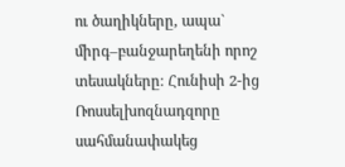ու ծաղիկները, ապա` միրգ–բանջարեղենի որոշ տեսակները։ Հունիսի 2-ից Ռոսսելխոզնադզորը սահմանափակեց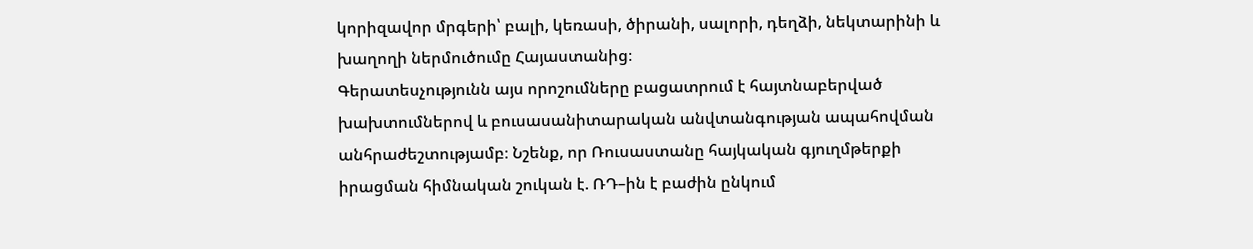կորիզավոր մրգերի՝ բալի, կեռասի, ծիրանի, սալորի, դեղձի, նեկտարինի և խաղողի ներմուծումը Հայաստանից։
Գերատեսչությունն այս որոշումները բացատրում է հայտնաբերված խախտումներով և բուսասանիտարական անվտանգության ապահովման անհրաժեշտությամբ։ Նշենք, որ Ռուսաստանը հայկական գյուղմթերքի իրացման հիմնական շուկան է. ՌԴ–ին է բաժին ընկում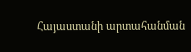Հայաստանի արտահանման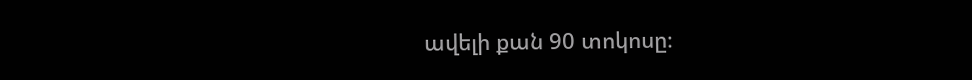ավելի քան 90 տոկոսը։